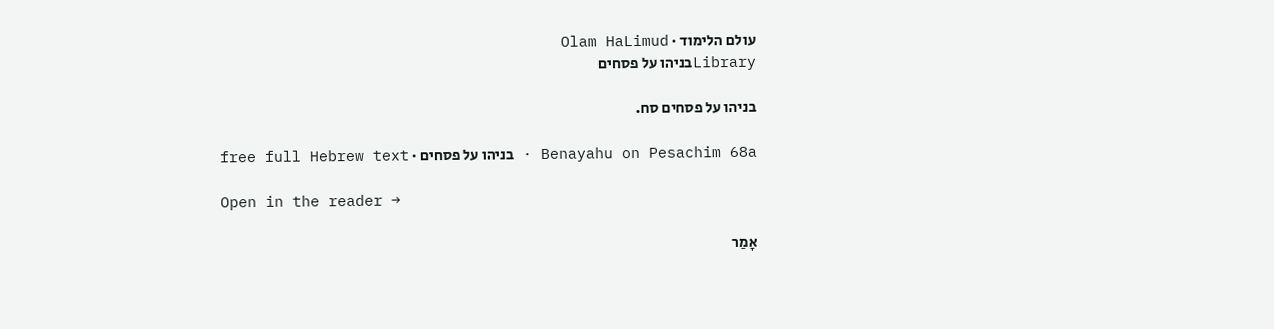עולם הלימוד · Olam HaLimud
Libraryבניהו על פסחים

בניהו על פסחים סח.

Benayahu on Pesachim 68a · בניהו על פסחים · free full Hebrew text

Open in the reader →

אָמַר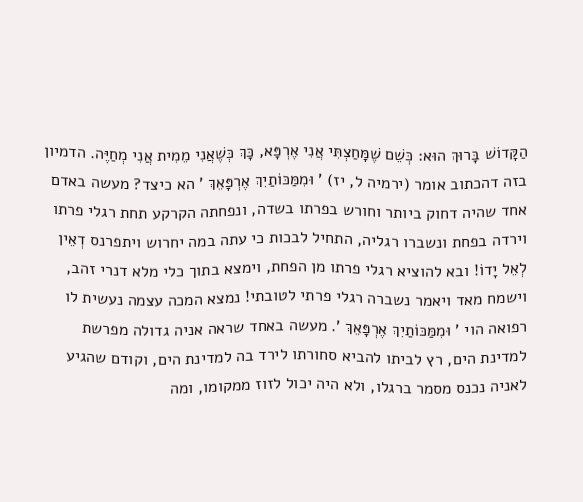הַקָּדוֹשׁ בָּרוּךְ הוּא: כְּשֵׁם שֶׁמָּחַצְתִּי אֲנִי אֶרְפָּא, כָּךְ כְּשֶׁאֲנִי מֵמִית אֲנִי מְחַיֶּה. הדמיון בזה דהכתוב אומר (ירמיה ל, יז) ' וּמִמַּכּוֹתַיִךְ אֶרְפָּאֵךְ ' הא כיצד? מעשה באדם אחד שהיה דחוק ביותר וחורש בפרתו בשדה, ונפחתה הקרקע תחת רגלי פרתו וירדה בפחת ונשברו רגליה, התחיל לבכות כי עתה במה יחרוש ויתפרנס דְאֵין לְאֵל יָדוֹ! ובא להוציא רגלי פרתו מן הפחת, וימצא בתוך כלי מלא דנרי זהב, וישמח מאד ויאמר נשברה רגלי פרתי לטובתי! נמצא המכה עצמה נעשית לו רפואה הוי ' וּמִמַּכּוֹתַיִךְ אֶרְפָּאֵךְ '. מעשה באחד שראה אניה גדולה מפרשת למדינת הים, רץ לביתו להביא סחורתו לירד בה למדינת הים, וקודם שהגיע לאניה נכנס מסמר ברגלו, ולא היה יכול לזוז ממקומו, ומה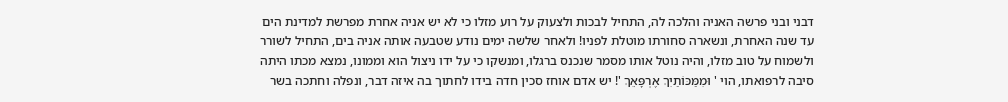דבני ובני פרשה האניה והלכה לה, התחיל לבכות ולצעוק על רוע מזלו כי לא יש אניה אחרת מפרשת למדינת הים עד שנה האחרת, ונשארה סחורתו מוטלת לפניו! ולאחר שלשה ימים נודע שטבעה אותה אניה בים, התחיל לשורר ולשמוח על טוב מזלו, והיה נוטל אותו מסמר שנכנס ברגלו, ומנשקו כי על ידו ניצול הוא וממונו, נמצא מכתו היתה סיבה לרפואתו, הוי ' וּמִמַּכּוֹתַיִךְ אֶרְפָּאֵךְ '! יש אדם אוחז סכין חדה בידו לחתוך בה איזה דבר, ונפלה וחתכה בשר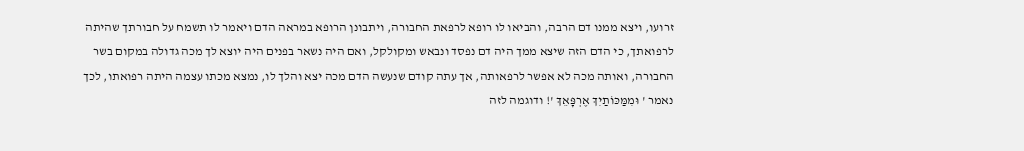זרועו, ויצא ממנו דם הרבה, והביאו לו רופא לרפאת החבורה, ויתבונן הרופא במראה הדם ויאמר לו תשמח על חבורתך שהיתה לרפואתך, כי הדם הזה שיצא ממך היה דם נפסד ונבאש ומקולקל, ואם היה נשאר בפנים היה יוצא לך מכה גדולה במקום בשר החבורה, ואותה מכה לא אפשר לרפאותה, אך עתה קודם שנעשה הדם מכה יצא והלך לו, נמצא מכתו עצמה היתה רפואתו, לכך נאמר ' וּמִמַּכּוֹתַיִךְ אֶרְפָּאֵךְ '! ודוגמה לזה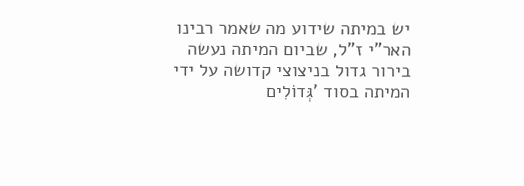יש במיתה שידוע מה שאמר רבינו האר"י ז"ל, שביום המיתה נעשה בירור גדול בניצוצי קדושה על ידי המיתה בסוד 'גְּדוֹלִים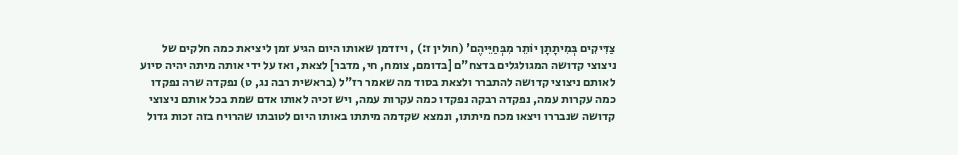צַדִּיקִים בְּמִיתָתָן יוֹתֵר מִבְּחַיֵּיהֶם' (חולין ז:) , ויזדמן שאותו היום הגיע זמן ליציאת כמה חלקים של ניצוצי קדושה המגולגלים בדצח"ם [בדומם, צומח, חי, מדבר] לצאת, ואז על ידי אותה מיתה יהיה סיוע לאותם ניצוצי קדושה להתברר ולצאת בסוד מה שאמר רז"ל (בראשית רבה נג, ט) נפקדה שרה נפקדו כמה עקרות עמה, נפקדה רבקה נפקדו כמה עקרות עמה, ויש זכיה לאותו אדם שמת בכל אותם ניצוצי קדושה שנבררו ויצאו מכח מיתתו, ונמצא שקדמה מיתתו באותו היום לטובתו שהרויח בזה זכות גדול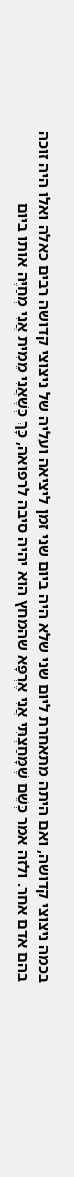בכמה ניצוצי קדושה, ואם היתה מתאחרת ליום שני שלא היה ביום שני זמן ליציאה ועליה של ניצוצי קדושה רבים כאלה ואלו היה זוכה בהם אדם אחר. ולזה אמר כְּשֵׁם שֶׁמָּחַצְתִּי אֲנִי אֶרְפָּא שהמחץ הוא יהיה סיבה לרפואה, כָּךְ כְּשֶׁאֲנִי מֵמִית אֲנִי מְחַיֶּה אותו ביום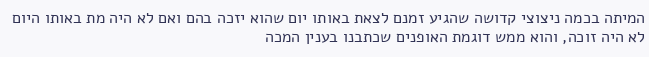המיתה בכמה ניצוצי קדושה שהגיע זמנם לצאת באותו יום שהוא יזכה בהם ואם לא היה מת באותו היום לא היה זוכה, והוא ממש דוגמת האופנים שכתבנו בענין המכה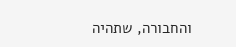והחבורה, שתהיה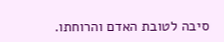סיבה לטובת האדם והרוחתו.